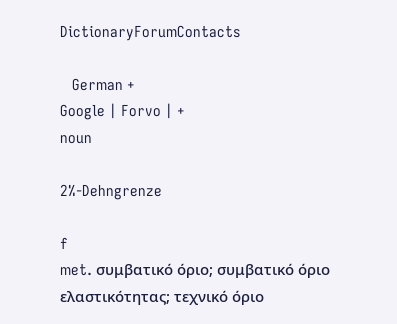DictionaryForumContacts

   German +
Google | Forvo | +
noun

2%-Dehngrenze

f
met. συμβατικό όριο; συμβατικό όριο ελαστικότητας; τεχνικό όριο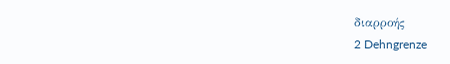διαρροής
2 Dehngrenze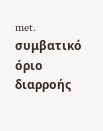met. συμβατικό όριο διαρροής